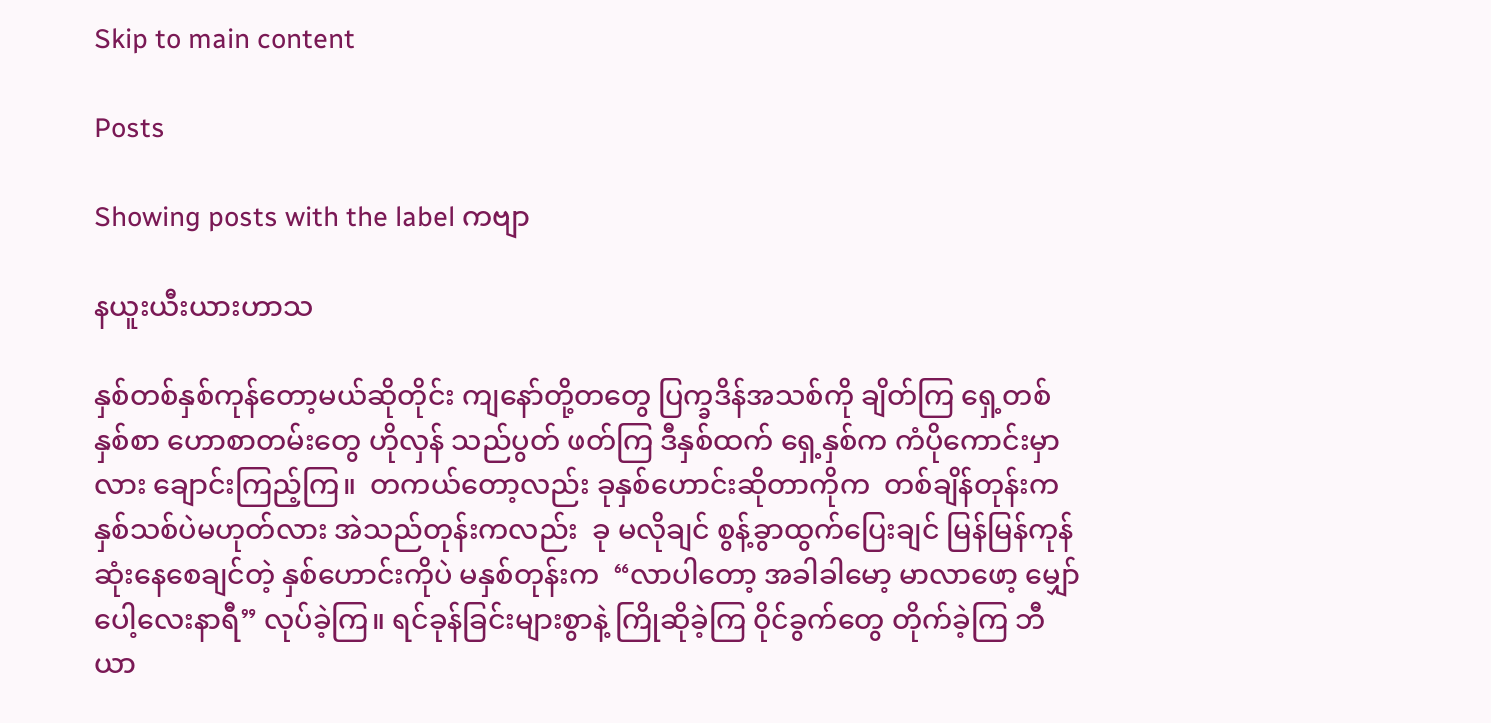Skip to main content

Posts

Showing posts with the label ကဗျာ

နယူးယီးယားဟာသ

နှစ်တစ်နှစ်ကုန်တော့မယ်ဆိုတိုင်း ကျနော်တို့တတွေ ပြက္ခဒိန်အသစ်ကို ချိတ်ကြ ရှေ့တစ်နှစ်စာ ဟောစာတမ်းတွေ ဟိုလှန် သည်ပွတ် ဖတ်ကြ ဒီနှစ်ထက် ရှေ့နှစ်က ကံပိုကောင်းမှာလား ချောင်းကြည့်ကြ။  တကယ်တော့လည်း ခုနှစ်ဟောင်းဆိုတာကိုက  တစ်ချိန်တုန်းက နှစ်သစ်ပဲမဟုတ်လား အဲသည်တုန်းကလည်း  ခု မလိုချင် စွန့်ခွာထွက်ပြေးချင် မြန်မြန်ကုန်ဆုံးနေစေချင်တဲ့ နှစ်ဟောင်းကိုပဲ မနှစ်တုန်းက  “လာပါတော့ အခါခါမော့ မာလာဖော့ မျှော်ပေါ့လေးနာရီ” လုပ်ခဲ့ကြ။ ရင်ခုန်ခြင်းများစွာနဲ့ ကြိုဆိုခဲ့ကြ ဝိုင်ခွက်တွေ တိုက်ခဲ့ကြ ဘီယာ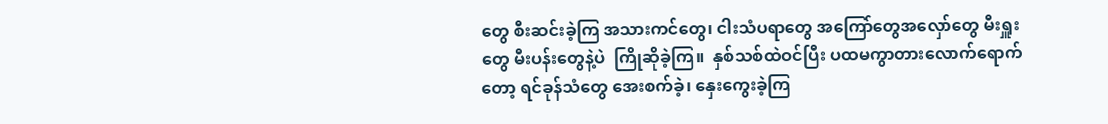တွေ စီးဆင်းခဲ့ကြ အသားကင်တွေ၊ ငါးသံပရာတွေ အကြော်တွေအလှော်တွေ မီးရှူးတွေ မီးပန်းတွေနဲ့ပဲ  ကြိုဆိုခဲ့ကြ။  နှစ်သစ်ထဲဝင်ပြီး ပထမကွာတားလောက်ရောက်တော့ ရင်ခုန်သံတွေ အေးစက်ခဲ့၊ နှေးကွေးခဲ့ကြ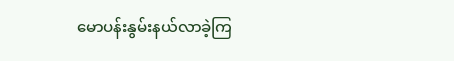မောပန်းနွမ်းနယ်လာခဲ့ကြ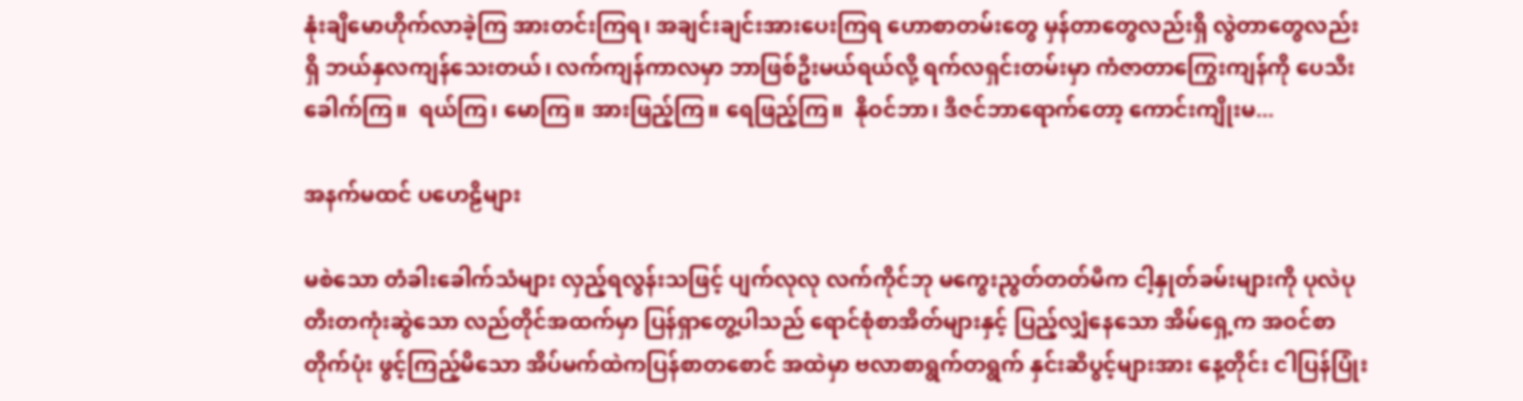နုံးချိမောဟိုက်လာခဲ့ကြ အားတင်းကြရ၊ အချင်းချင်းအားပေးကြရ ဟောစာတမ်းတွေ မှန်တာတွေလည်းရှိ လွဲတာတွေလည်းရှိ ဘယ်နှလကျန်သေးတယ်၊ လက်ကျန်ကာလမှာ ဘာဖြစ်ဦးမယ်ရယ်လို့ ရက်လရှင်းတမ်းမှာ ကံဇာတာကြွေးကျန်ကို ပေသီးခေါက်ကြ။  ရယ်ကြ၊ မောကြ။ အားဖြည့်ကြ။ ရေဖြည့်ကြ။  နိုဝင်ဘာ၊ ဒီဇင်ဘာရောက်တော့ ကောင်းကျိုးမ...

အနက်မထင် ပဟေဠိများ

မစဲသော တံခါးခေါက်သံများ လှည့်ရလွန်းသဖြင့် ပျက်လုလု လက်ကိုင်ဘု မကွေးညွတ်တတ်မီက ငါ့နှုတ်ခမ်းများကို ပုလဲပုတီးတကုံးဆွဲသော လည်တိုင်အထက်မှာ ပြန်ရှာတွေ့ပါသည် ရောင်စုံစာအိတ်များနှင့် ပြည့်လျှံနေသော အိမ်ရှေ့က အဝင်စာတိုက်ပုံး ဖွင့်ကြည့်မိသော အိပ်မက်ထဲကပြန်စာတစောင် အထဲမှာ ဗလာစာရွက်တရွက် နှင်းဆီပွင့်များအား နေ့တိုင်း ငါပြန်ပြုံး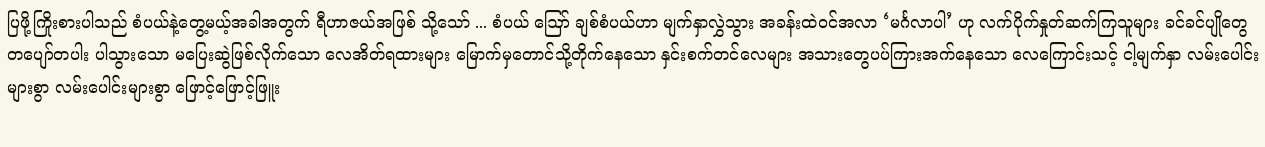ပြဖို့ကြိုးစားပါသည် စံပယ်နဲ့တွေ့မယ့်အခါအတွက် ရီဟာဇယ်အဖြစ် သို့သော် ... စံပယ် ဪ ချစ်စံပယ်ဟာ မျက်နှာလွှဲသွား အခန်းထဲဝင်အလာ ‘မင်္ဂလာပါ’ ဟု လက်ပိုက်နှုတ်ဆက်ကြသူများ ခင်ခင်ပျိုတွေ တပျော်တပါး ပါသွားသော မပြေးဆွဲဖြစ်လိုက်သော လေအိတ်ရထားများ မြောက်မှတောင်သို့တိုက်နေသော နှင်းစက်တင်လေများ အသားတွေပပ်ကြားအက်နေသော လေကြောင်းသင့် ငါ့မျက်နှာ လမ်းပေါင်းများစွာ လမ်းပေါင်းများစွာ ဖြောင့်ဖြောင့်ဖြူး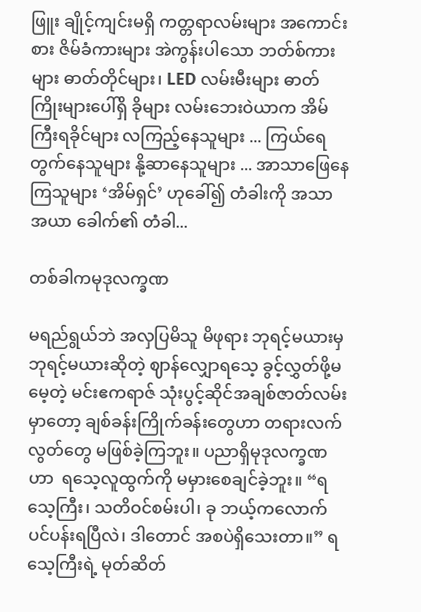ဖြူး ချိုင့်ကျင်းမရှိ ကတ္တရာလမ်းများ အကောင်းစား ဇိမ်ခံကားများ အဲကွန်းပါသော ဘတ်စ်ကားများ ဓာတ်တိုင်များ၊ LED လမ်းမီးများ ဓာတ်ကြိုးများပေါ်ရှိ ခိုများ လမ်းဘေးဝဲယာက အိမ်ကြီးရခိုင်များ လကြည့်နေသူများ ... ကြယ်ရေတွက်နေသူများ နို့ဆာနေသူများ ... အာသာဖြေနေကြသူများ ‘အိမ်ရှင်’ ဟုခေါ်၍ တံခါးကို အသာအယာ ခေါက်၏ တံခါ...

တစ်ခါကမုဒုလက္ခဏ

မရည်ရွယ်ဘဲ အလှပြမိသူ မိဖုရား ဘုရင့်မယားမှ ဘုရင့်မယားဆိုတဲ့ ဈာန်လျှောရသေ့ ခွင့်လွှတ်ဖို့မမေ့တဲ့ မင်းဧကရာဇ် သုံးပွင့်ဆိုင်အချစ်ဇာတ်လမ်းမှာတော့ ချစ်ခန်းကြိုက်ခန်းတွေဟာ တရားလက်လွတ်တွေ မဖြစ်ခဲ့ကြဘူး။ ပညာရှိမုဒုလက္ခဏဟာ  ရသေ့လူထွက်ကို မမှားစေချင်ခဲ့ဘူး။ “ရသေ့ကြီး၊ သတိဝင်စမ်းပါ၊ ခု ဘယ့်ကလောက် ပင်ပန်းရပြီလဲ၊ ဒါတောင် အစပဲရှိသေးတာ။” ရသေ့ကြီးရဲ့ မုတ်ဆိတ်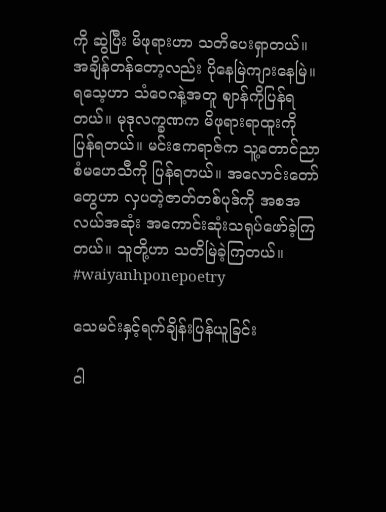ကို ဆွဲပြီး မိဖုရားဟာ သတိပေးရှာတယ်။ အချိန်တန်တော့လည်း ပိုနေမြဲကျားနေမြဲ။ ရသေ့ဟာ သံဝေဂနဲ့အတူ ဈာန်ကိုပြန်ရတယ်။ မုဒုလက္ခဏက မိဖုရားရာထူးကို ပြန်ရတယ်။ မင်းဧကရာဇ်က သူ့တောင်ညာစံမဟေသီကို ပြန်ရတယ်။ အလောင်းတော်တွေဟာ လှပတဲ့ဇာတ်တစ်ပုဒ်ကို အစအလယ်အဆုံး အကောင်းဆုံးသရုပ်ဖော်ခဲ့ကြတယ်။ သူတို့ဟာ သတိမြဲခဲ့ကြတယ်။ #waiyanhponepoetry

သေမင်းနှင့်ရက်ချိန်းပြန်ယူခြင်း

ငါ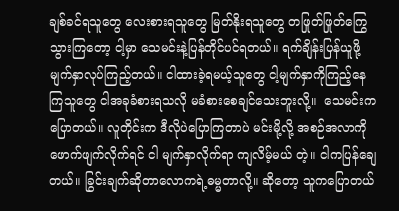ချစ်ခင်ရသူတွေ လေးစားရသူတွေ မြတ်နိုးရသူတွေ တဖြုတ်ဖြုတ်ကြွေသွားကြတော့ ငါ့မှာ သေမင်းနဲ့ပြန်တိုင်ပင်ရတယ်။ ရက်ချိန်းပြန်ယူဖို့မျက်နှာလုပ်ကြည့်တယ်။ ငါထားခဲ့ရမယ့်သူတွေ ငါ့မျက်နှာကိုကြည့်နေကြသူတွေ ငါအခုခံစားရသလို မခံစားစေချင်သေးဘူးလို့။  သေမင်းကပြောတယ်။ လူတိုင်းက ဒီလိုပဲပြောကြတာပဲ မင်းမို့လို့ အစဉ်အလာကိုဖောက်ဖျက်လိုက်ရင် ငါ မျက်နှာလိုက်ရာ ကျလိမ့်မယ် တဲ့။ ငါကပြန်ချေတယ်။ ခြွင်းချက်ဆိုတာလောကရဲ့ဓမ္မတာလို့။ ဆိုတော့ သူကပြောတယ်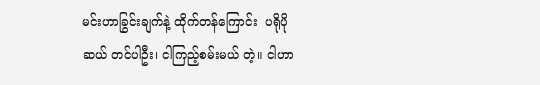မင်းဟာခြွင်းချက်နဲ့ ထိုက်တန်ကြောင်း  ပရိုပိုဆယ် တင်ပါဦး၊ ငါကြည့်စမ်းမယ် တဲ့။ ငါဟာ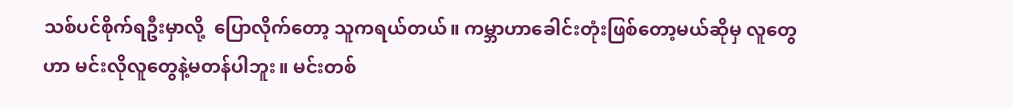သစ်ပင်စိုက်ရဦးမှာလို့  ပြောလိုက်တော့ သူကရယ်တယ်။ ကမ္ဘာဟာခေါင်းတုံးဖြစ်တော့မယ်ဆိုမှ လူတွေဟာ မင်းလိုလူတွေနဲ့မတန်ပါဘူး။ မင်းတစ်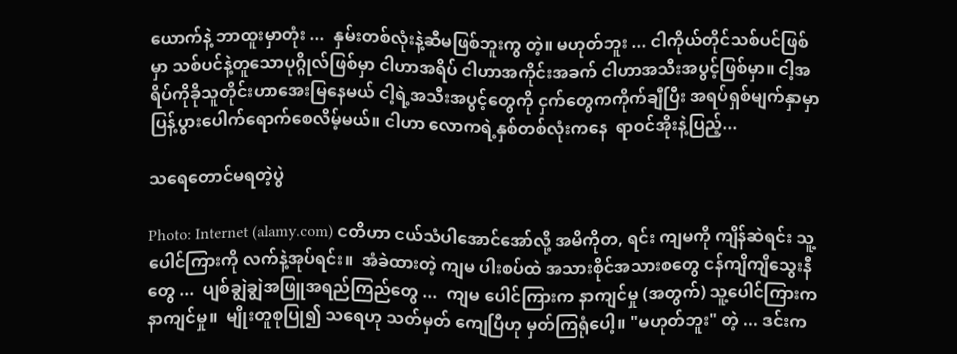ယောက်နဲ့ ဘာထူးမှာတုံး ...  နှမ်းတစ်လုံးနဲ့ဆီမဖြစ်ဘူးကွ တဲ့။ မဟုတ်ဘူး ... ငါကိုယ်တိုင်သစ်ပင်ဖြစ်မှာ သစ်ပင်နဲ့တူသောပုဂ္ဂိုလ်ဖြစ်မှာ ငါဟာအရိပ် ငါဟာအကိုင်းအခက် ငါဟာအသီးအပွင့်ဖြစ်မှာ။ ငါ့အရိပ်ကိုခိုသူတိုင်းဟာအေးမြနေမယ် ငါ့ရဲ့အသီးအပွင့်တွေကို ငှက်တွေကကိုက်ချီပြီး အရပ်ရှစ်မျက်နှာမှာ ပြန့်ပွားပေါက်ရောက်စေလိမ့်မယ်။ ငါဟာ လောကရဲ့နှစ်တစ်လုံးကနေ  ရာဝင်အိုးနဲ့ပြည့်...

သရေတောင်မရတဲ့ပွဲ

Photo: Internet (alamy.com) ငတိဟာ ငယ်သံပါအောင်အော်လို့ အမိကိုတ, ရင်း ကျမကို ကျိန်ဆဲရင်း သူ့ပေါင်ကြားကို လက်နဲ့အုပ်ရင်း။  အံခဲထားတဲ့ ကျမ ပါးစပ်ထဲ အသားစိုင်အသားစတွေ ငန်ကျိကျိသွေးနီတွေ ...  ပျစ်ချွဲချွဲအဖြူအရည်ကြည်တွေ ...  ကျမ ပေါင်ကြားက နာကျင်မှု (အတွက်) သူ့ပေါင်ကြားက နာကျင်မှု။  မျိုးတူစုပြု၍ သရေဟု သတ်မှတ် ကျေပြီဟု မှတ်ကြရုံပေါ့။ "မဟုတ်ဘူး" တဲ့ ... ဒင်းက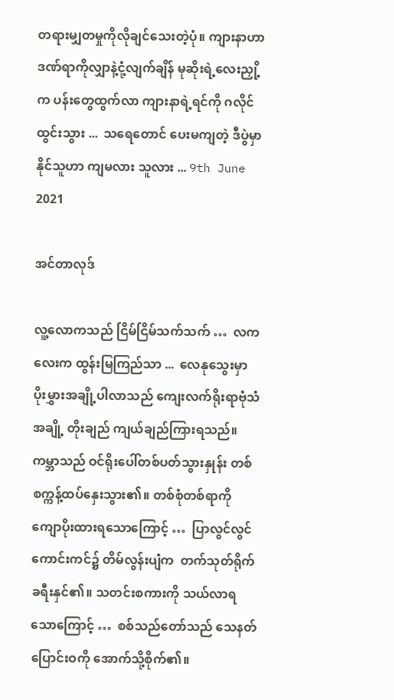တရားမျှတမှုကိုလိုချင်သေးတဲ့ပုံ။ ကျားနာဟာ ဒဏ်ရာကိုလျှာနဲ့ငုံ့လျက်ချိန် မုဆိုးရဲ့လေးညှို့က ပန်းတွေထွက်လာ ကျားနာရဲ့ရင်ကို ဂလိုင်ထွင်းသွား ...  သရေတောင် ပေးမကျတဲ့ ဒီပွဲမှာ နိုင်သူဟာ ကျမလား သူလား ... 9th June 2021

အင်တာလုဒ်

လူ့လောကသည် ငြိမ်ငြိမ်သက်သက် …  လကလေးက ထွန်းမြကြည်သာ ...  လေနုသွေးမှာ ပိုးမွှားအချို့ပါလာသည် ကျေးလက်ရိုးရာဗုံသံအချို့ တိုးချည် ကျယ်ချည်ကြားရသည်။ ကမ္ဘာသည် ဝင်ရိုးပေါ်တစ်ပတ်သွားနှုန်း တစ်စက္ကန့်ထပ်နှေးသွား၏။ တစ်စုံတစ်ရာကို ကျောပိုးထားရသောကြောင့် …  ပြာလွင်လွင်ကောင်းကင်၌ တိမ်လွန်းပျံက  တက်သုတ်ရိုက် ခရီးနှင်၏။ သတင်းစကားကို သယ်လာရသောကြောင့် …  စစ်သည်တော်သည် သေနတ်ပြောင်းဝကို အောက်သို့စိုက်၏။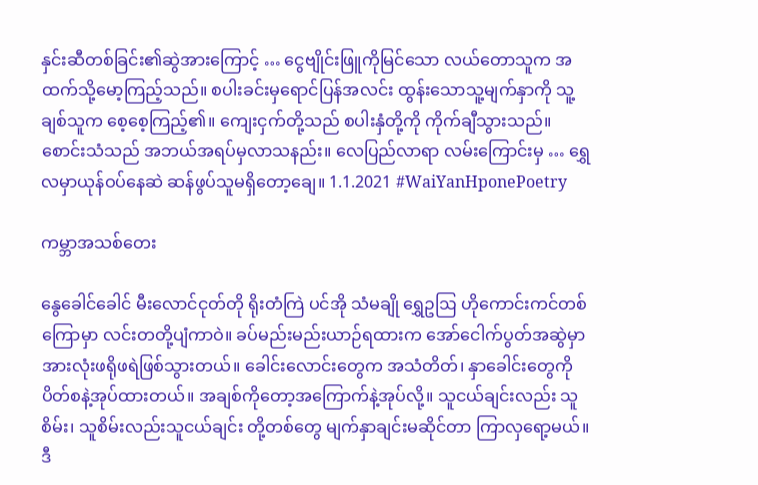နှင်းဆီတစ်ခြင်း၏ဆွဲအားကြောင့် … ငွေဗျိုင်းဖြူကိုမြင်သော လယ်တောသူက အထက်သို့မော့ကြည့်သည်။ စပါးခင်းမှရောင်ပြန်အလင်း ထွန်းသောသူ့မျက်နှာကို သူ့ချစ်သူက စေ့စေ့ကြည့်၏။ ကျေးငှက်တို့သည် စပါးနှံတို့ကို ကိုက်ချီသွားသည်။ စောင်းသံသည် အဘယ်အရပ်မှလာသနည်း။ လေပြည်လာရာ လမ်းကြောင်းမှ … ရွှေလမှာယုန်ဝပ်နေဆဲ ဆန်ဖွပ်သူမရှိတော့ချေ။ 1.1.2021 #WaiYanHponePoetry

ကမ္ဘာအသစ်တေး

နွေခေါင်ခေါင် မီးလောင်ငုတ်တို ရိုးတံကြဲ ပင်အို သံမချို ရွှေဥဩ ဟိုကောင်းကင်တစ်ကြောမှာ လင်းတတို့ပျံကာဝဲ။ ခပ်မည်းမည်းယာဉ်ရထားက အော်ငေါက်ပွတ်အဆွဲမှာ အားလုံးဖရိုဖရဲဖြစ်သွားတယ်။ ခေါင်းလောင်းတွေက အသံတိတ်၊ နှာခေါင်းတွေကိုပိတ်စနဲ့အုပ်ထားတယ်။ အချစ်ကိုတော့အကြောက်နဲ့အုပ်လို့။ သူငယ်ချင်းလည်း သူစိမ်း၊ သူစိမ်းလည်းသူငယ်ချင်း တို့တစ်တွေ မျက်နှာချင်းမဆိုင်တာ ကြာလှရော့မယ်။ ဒီ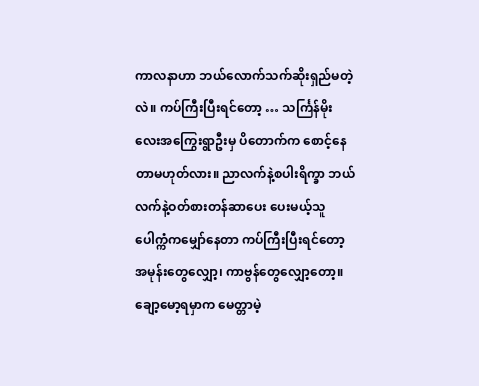ကာလနာဟာ ဘယ်လောက်သက်ဆိုးရှည်မတဲ့လဲ။ ကပ်ကြီးပြီးရင်တော့ … သင်္ကြန်မိုးလေးအကြွေးရွာဦးမှ ပိတောက်က စောင့်နေတာမဟုတ်လား။ ညာလက်နဲ့စပါးရိက္ခာ ဘယ်လက်နဲ့ဝတ်စားတန်ဆာပေး ပေးမယ့်သူ ပေါက္ကံကမျှော်နေတာ ကပ်ကြီးပြီးရင်တော့ အမုန်းတွေလျှော့၊ ကာဗွန်တွေလျှော့တော့။ ချော့မော့ရမှာက မေတ္တာမဲ့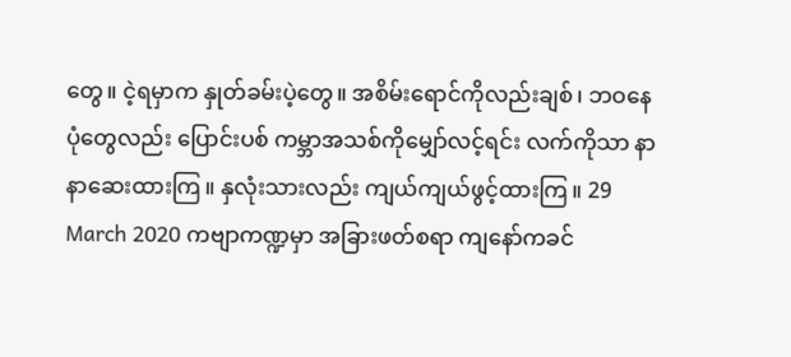တွေ။ ငဲ့ရမှာက နှုတ်ခမ်းပဲ့တွေ။ အစိမ်းရောင်ကိုလည်းချစ်၊ ဘဝနေပုံတွေလည်း ပြောင်းပစ် ကမ္ဘာအသစ်ကိုမျှော်လင့်ရင်း လက်ကိုသာ နာနာဆေးထားကြ။ နှလုံးသားလည်း ကျယ်ကျယ်ဖွင့်ထားကြ။ 29 March 2020 ကဗျာကဏ္ဍမှာ အခြားဖတ်စရာ ကျနော်ကခင်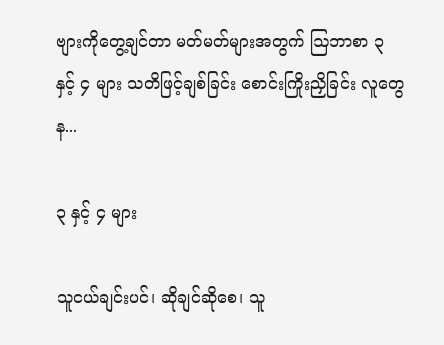ဗျားကိုတွေ့ချင်တာ မတ်မတ်များအတွက် ဩဘာစာ ၃ နှင့် ၄ များ သတိဖြင့်ချစ်ခြင်း စောင်းကြိုးညှိခြင်း လူတွေန...

၃ နှင့် ၄ များ

သူငယ်ချင်းပင်၊ ဆိုချင်ဆိုစေ၊ သူ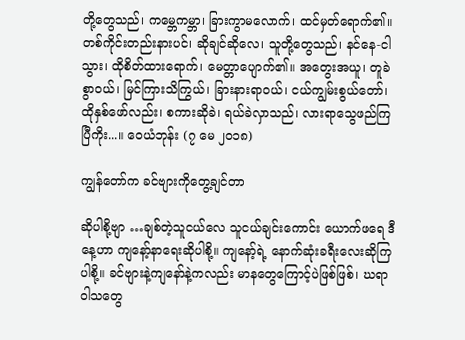တို့တွေသည်၊ ကမ္ဘေကမ္ဘာ၊ ခြားကွာမလောက်၊ ထင်မှတ်ရောက်၏။ တစ်ကိုင်းတည်းနားပင်၊ ဆိုချင်ဆိုလေ၊ သူတို့တွေသည်၊ နင်နေ-ငါသွား၊ ထိုစိတ်ထားရောက်၊ မေတ္တာပျောက်၏။ အတွေးအယူ၊ တူခဲစွာဝယ်၊ မြင်ကြားသိကြွယ်၊ ခြားနားရာဝယ်၊ ငယ်ကျွမ်းစွယ်တော်၊ ထိုနှစ်ဖော်လည်း၊ စကားဆိုခဲ၊ ရယ်ခဲလှာသည်၊ လားရာသွေဖည်ကြပြီကိုး...။ ဝေယံဘုန်း (၇ မေ ၂၀၁၈)

ကျွန်တော်က ခင်ဗျားကိုတွေ့ချင်တာ

ဆိုပါစို့ဗျာ …ချစ်တဲ့သူငယ်လေ သူငယ်ချင်းကောင်း ယောက်ဖရေ ဒီနေ့ဟာ ကျနော့်နာရေးဆိုပါစို့။ ကျနော့်ရဲ့ နောက်ဆုံးခရီးလေးဆိုကြပါစို့။ ခင်ဗျားနဲ့ကျနော်နဲ့ကလည်း မာနတွေကြောင့်ပဲဖြစ်ဖြစ်၊ ဃရာဝါသတွေ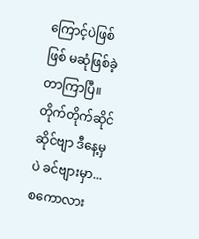ကြောင့်ပဲဖြစ်ဖြစ် မဆုံဖြစ်ခဲ့တာကြာပြီ။ တိုက်တိုက်ဆိုင်ဆိုင်ဗျာ ဒီနေ့မှပဲ ခင်ဗျားမှာ... စကောလား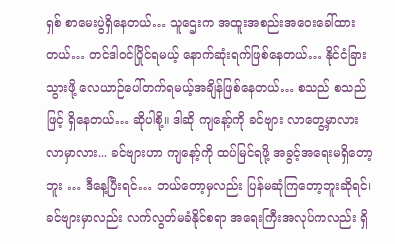ရှစ် စာမေးပွဲရှိနေတယ်… သူဌေးက အထူးအစည်းအဝေးခေါ်ထားတယ်… တင်ဒါဝင်ပြိုင်ရမယ့် နောက်ဆုံးရက်ဖြစ်နေတယ်… နိုင်ငံခြားသွားဖို့ လေယာဉ်ပေါ်တက်ရမယ့်အချိန်ဖြစ်နေတယ်… စသည် စသည်ဖြင့် ရှိနေတယ်… ဆိုပါစို့။ ဒါဆို ကျနော့်ကို ခင်ဗျား လာတွေ့မှာလား လာမှာလား... ခင်ဗျားဟာ ကျနော့်ကို ထပ်မြင်ရဖို့ အခွင့်အရေးမရှိတော့ဘူး … ဒီနေ့ပြီးရင်… ဘယ်တော့မှလည်း ပြန်မဆုံကြတော့ဘူးဆိုရင်၊ ခင်ဗျားမှာလည်း လက်လွတ်မခံနိုင်စရာ အရေးကြီးအလုပ်ကလည်း ရှိ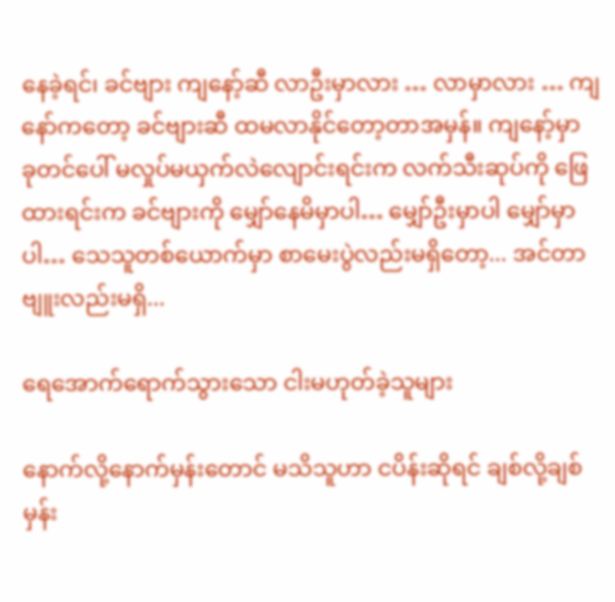နေခဲ့ရင်၊ ခင်ဗျား ကျနော့်ဆီ လာဦးမှာလား … လာမှာလား … ကျနော်ကတော့ ခင်ဗျားဆီ ထမလာနိုင်တော့တာအမှန်။ ကျနော့်မှာ ခုတင်ပေါ် မလှုပ်မယှက်လဲလျောင်းရင်းက လက်သီးဆုပ်ကို ဖြေထားရင်းက ခင်ဗျားကို မျှော်နေမိမှာပါ… မျှော်ဦးမှာပါ မျှော်မှာပါ… သေသူတစ်ယောက်မှာ စာမေးပွဲလည်းမရှိတော့... အင်တာဗျူးလည်းမရှိ...

ရေအောက်ရောက်သွားသော ငါးမဟုတ်ခဲ့သူများ

နောက်လို့နောက်မှန်းတောင် မသိသူဟာ ငပိန်းဆိုရင် ချစ်လို့ချစ်မှန်း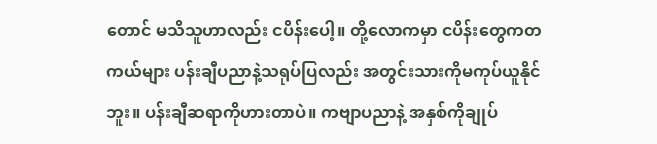တောင် မသိသူဟာလည်း ငပိန်းပေါ့။ တို့လောကမှာ ငပိန်းတွေကတကယ်များ ပန်းချီပညာနဲ့သရုပ်ပြလည်း အတွင်းသားကိုမကုပ်ယူနိုင်ဘူး။ ပန်းချီဆရာကိုဟားတာပဲ။ ကဗျာပညာနဲ့ အနှစ်ကိုချုပ်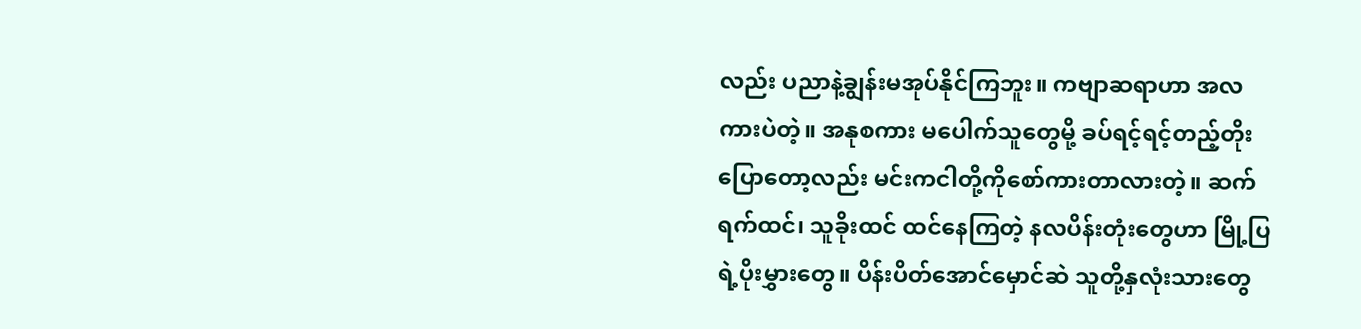လည်း ပညာနဲ့ချွန်းမအုပ်နိုင်ကြဘူး။ ကဗျာဆရာဟာ အလကားပဲတဲ့။ အနုစကား မပေါက်သူတွေမို့ ခပ်ရင့်ရင့်တည့်တိုးပြောတော့လည်း မင်းကငါတို့ကိုစော်ကားတာလားတဲ့။ ဆက်ရက်ထင်၊ သူခိုးထင် ထင်နေကြတဲ့ နလပိန်းတုံးတွေဟာ မြို့ပြရဲ့ပိုးမွှားတွေ။ ပိန်းပိတ်အောင်မှောင်ဆဲ သူတို့နှလုံးသားတွေ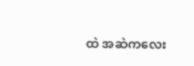ထဲ အဆဲကလေး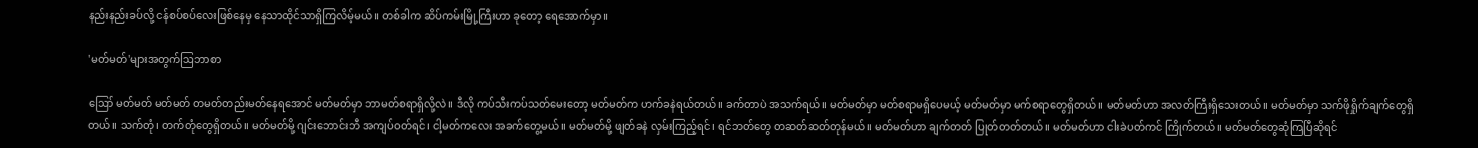နည်းနည်းခပ်လို့ ငန်စပ်စပ်လေးဖြစ်နေမှ နေသာထိုင်သာရှိကြလိမ့်မယ်။ တစ်ခါက ဆိပ်ကမ်းမြို့ကြီးဟာ ခုတော့ ရေအောက်မှာ။

'မတ်မတ်'များအတွက်ဩဘာစာ

ဪ မတ်မတ် မတ်မတ် တမတ်တည်းမတ်နေရအောင် မတ်မတ်မှာ ဘာမတ်စရာရှိလို့လဲ။ ဒီလို ကပ်သီးကပ်သတ်မေးတော့ မတ်မတ်က ဟက်ခနဲရယ်တယ်။ ခက်တာပဲ အသက်ရယ်။ မတ်မတ်မှာ မတ်စရာမရှိပေမယ့် မတ်မတ်မှာ မက်စရာတွေရှိတယ်။ မတ်မတ်ဟာ အလတ်ကြီးရှိသေးတယ်။ မတ်မတ်မှာ သက်ဖိုရှိုက်ချက်တွေရှိတယ်။ သက်တုံ၊ တက်တုံတွေရှိတယ်။ မတ်မတ်မို့ ဂျင်းဘောင်းဘီ အကျပ်ဝတ်ရင်၊ ငါ့မတ်ကလေး အခက်တွေ့မယ်။ မတ်မတ်မို့ ဖျတ်ခနဲ လှမ်းကြည့်ရင်၊ ရင်ဘတ်တွေ တဆတ်ဆတ်တုန်မယ်။ မတ်မတ်ဟာ ချက်တတ် ပြုတ်တတ်တယ်။ မတ်မတ်ဟာ ငါးခဲပတ်ကင် ကြိုက်တယ်။ မတ်မတ်တွေဆုံကြပြီဆိုရင်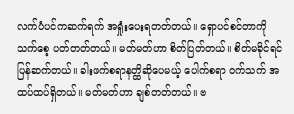လက်ပံပင်ကဆက်ရက် အရှုံးပေးရတတ်တယ်။ ရှောပင်စင်တာကို သက်စေ့ ပတ်တတ်တယ်။ မတ်မတ်ဟာ စိတ်ပြတ်တယ်။ စိတ်မခိုင်ရင် ပြန်ဆက်တယ်။ ခါးဖက်စရာနတ္ထိဆိုပေမယ့် ပေါက်စရာ ဝက်သက် အထပ်ထပ်ရှိတယ်။ မတ်မတ်ဟာ ချစ်တတ်တယ်။ ဗ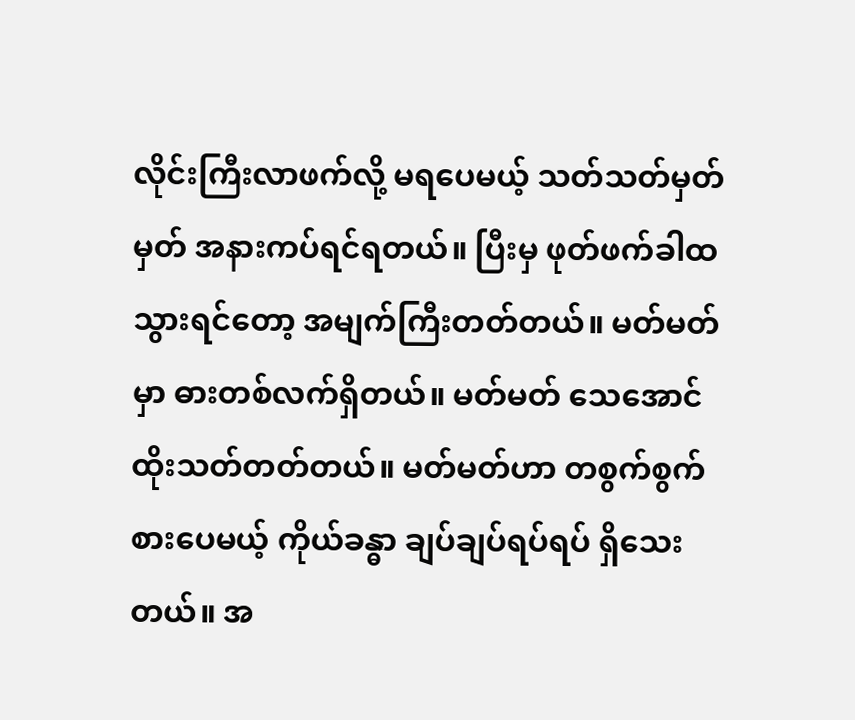လိုင်းကြီးလာဖက်လို့ မရပေမယ့် သတ်သတ်မှတ်မှတ် အနားကပ်ရင်ရတယ်။ ပြီးမှ ဖုတ်ဖက်ခါထသွားရင်တော့ အမျက်ကြီးတတ်တယ်။ မတ်မတ်မှာ ဓားတစ်လက်ရှိတယ်။ မတ်မတ် သေအောင်ထိုးသတ်တတ်တယ်။ မတ်မတ်ဟာ တစွက်စွက် စားပေမယ့် ကိုယ်ခန္ဓာ ချပ်ချပ်ရပ်ရပ် ရှိသေးတယ်။ အ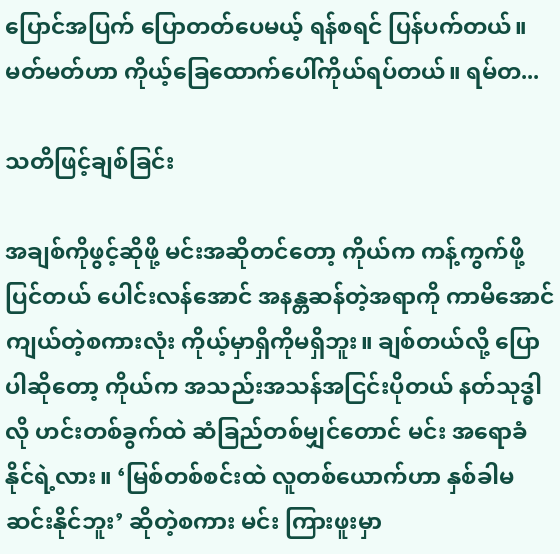ပြောင်အပြက် ပြောတတ်ပေမယ့် ရန်စရင် ပြန်ပက်တယ်။ မတ်မတ်ဟာ ကိုယ့်ခြေထောက်ပေါ်ကိုယ်ရပ်တယ်။ ရမ်တ...

သတိဖြင့်ချစ်ခြင်း

အချစ်ကိုဖွင့်ဆိုဖို့ မင်းအဆိုတင်တော့ ကိုယ်က ကန့်ကွက်ဖို့ပြင်တယ် ပေါင်းလန်အောင် အနန္တဆန်တဲ့အရာကို ကာမိအောင် ကျယ်တဲ့စကားလုံး ကိုယ့်မှာရှိကိုမရှိဘူး။ ချစ်တယ်လို့ ပြောပါဆိုတော့ ကိုယ်က အသည်းအသန်အငြင်းပိုတယ် နတ်သုဒ္ဓါလို ဟင်းတစ်ခွက်ထဲ ဆံခြည်တစ်မျှင်တောင် မင်း အရောခံနိုင်ရဲ့လား။ ‘မြစ်တစ်စင်းထဲ လူတစ်ယောက်ဟာ နှစ်ခါမဆင်းနိုင်ဘူး’ ဆိုတဲ့စကား မင်း ကြားဖူးမှာ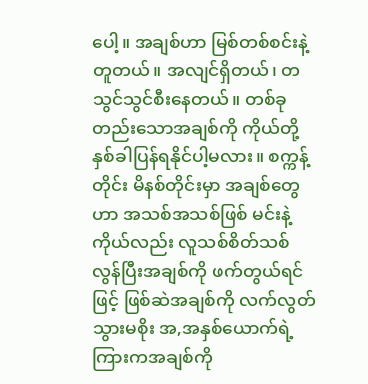ပေါ့။ အချစ်ဟာ မြစ်တစ်စင်းနဲ့တူတယ်။ အလျင်ရှိတယ်၊ တသွင်သွင်စီးနေတယ်။ တစ်ခုတည်းသောအချစ်ကို ကိုယ်တို့ နှစ်ခါပြန်ရနိုင်ပါ့မလား။ စက္ကန့်တိုင်း မိနစ်တိုင်းမှာ အချစ်တွေဟာ အသစ်အသစ်ဖြစ် မင်းနဲ့ကိုယ်လည်း လူသစ်စိတ်သစ် လွန်ပြီးအချစ်ကို ဖက်တွယ်ရင်ဖြင့် ဖြစ်ဆဲအချစ်ကို လက်လွတ်သွားမစိုး အ,အနှစ်ယောက်ရဲ့ကြားကအချစ်ကို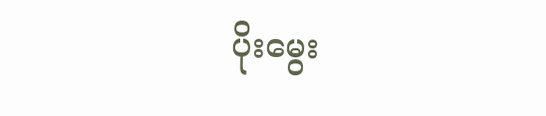ပိုးမွေး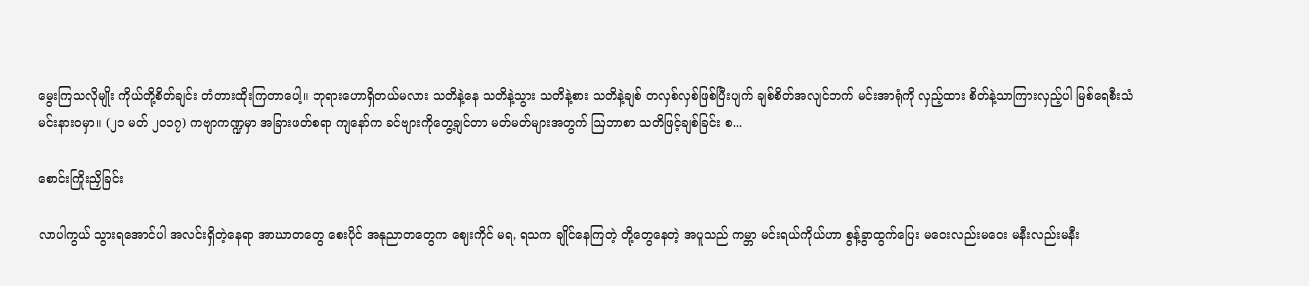မွေးကြသလိုမျိုး ကိုယ်တို့စိတ်ချင်း တံတားထိုးကြတာပေါ့။ ဘုရားဟောရှိတယ်မလား သတိနဲ့နေ သတိနဲ့သွား သတိနဲ့စား သတိနဲ့ချစ် တလှစ်လှစ်ဖြစ်ပြီးပျက် ချစ်စိတ်အလျင်ဘက် မင်းအာရုံကို လှည့်ထား စိတ်နဲ့သာကြားလှည့်ပါ မြစ်ရေစီးသံ မင်းနားဝမှာ။ (၂၁ မတ် ၂၀၁၇) ကဗျာကဏ္ဍမှာ အခြားဖတ်စရာ ကျနော်က ခင်ဗျားကိုတွေ့ချင်တာ မတ်မတ်များအတွက် ဩဘာစာ သတိဖြင့်ချစ်ခြင်း စ...

စောင်းကြိုးညှိခြင်း

လာပါကွယ် သွားရအောင်ပါ အလင်းရှိတဲ့နေရာ အာဃာတတွေ စေးပိုင် အနုညာတတွေက ဈေးကိုင် မရ, ရသက ချိုင်နေကြတဲ့ တို့တွေနေတဲ့ အပူသည် ကမ္ဘာ မင်းရယ်ကိုယ်ဟာ စွန့်ခွာထွက်ပြေး မဝေးလည်းမဝေး မနီးလည်းမနီး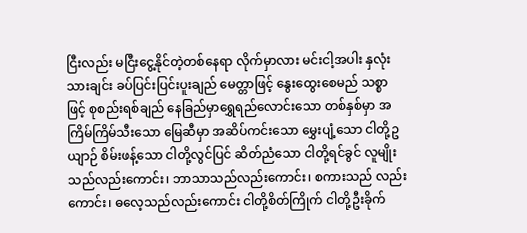ငြီးလည်း မငြီးငွေ့နိုင်တဲ့တစ်နေရာ လိုက်မှာလား မင်းငါ့အပါး နှလုံးသားချင်း ခပ်ပြင်းပြင်းပူးချည် မေတ္တာဖြင့် နွေးထွေးစေမည် သစ္စာဖြင့် စုစည်းရစ်ချည် နေခြည်မှာရွှေရည်လောင်းသော တစ်နှစ်မှာ အကြိမ်ကြိမ်သီးသော မြေဆီမှာ အဆိပ်ကင်းသော မွှေးပျံ့သော ငါတို့ဥယျာဉ် စိမ်းဖန့်သော ငါတို့လွင်ပြင် ဆိတ်ညံသော ငါတို့ရင်ခွင် လူမျိုးသည်လည်းကောင်း၊ ဘာသာသည်လည်းကောင်း၊ စကားသည် လည်းကောင်း၊ ဓလေ့သည်လည်းကောင်း ငါတို့စိတ်ကြိုက် ငါတို့ဦးခိုက်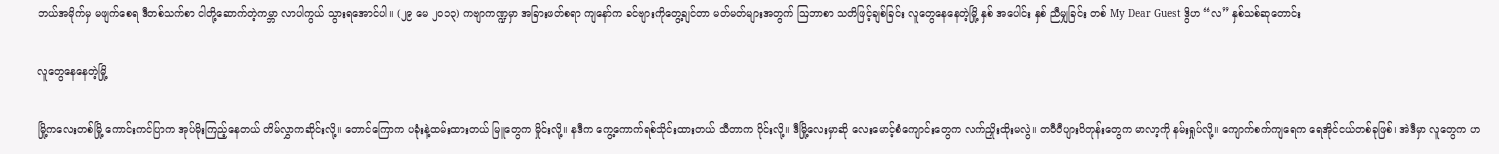ဘယ်အမိုက်မှ မဖျက်စေရ ဒီတစ်သက်စာ ငါတို့ဆောက်တဲ့ကမ္ဘာ လာပါကွယ် သွားရအောင်ပါ။ (၂၉ မေ ၂၀၁၃) ကဗျာကဏ္ဍမှာ အခြားဖတ်စရာ ကျနော်က ခင်ဗျားကိုတွေ့ချင်တာ မတ်မတ်များအတွက် ဩဘာစာ သတိဖြင့်ချစ်ခြင်း လူတွေနေနေတဲ့မြို့ နှစ် အပေါင်း နှစ် ညီမျှခြင်း တစ် My Dear Guest ဒွိဟ “လ” နှစ်သစ်ဆုတောင်း

လူတွေနေနေတဲ့မြို့

မြို့ကလေးတစ်မြို့ ကောင်းကင်ပြာက အုပ်မိုးကြည့်နေတယ် တိမ်လွှာကဆိုင်းလို့။ တောင်ကြောက ပခုံးနဲ့ထမ်းထားတယ် မြူတွေက မှိုင်းလို့။ နဒီက ကွေ့ကောက်ရစ်သိုင်းထားတယ် သီတာက ဝိုင်းလို့။ ဒီမြို့လေးမှာဆို လေးမောင့်စံကျောင်းတွေက လက်ညှိုးထိုးမလွဲ။ တဝီဝီပျားပိတုန်းတွေက မာလာ့ကို နမ်းရှုပ်လို့။ ကျောက်စက်ကျရေက ရေအိုင်ငယ်တစ်ခုဖြစ်၊ အဲဒီမှာ လူတွေက ဟ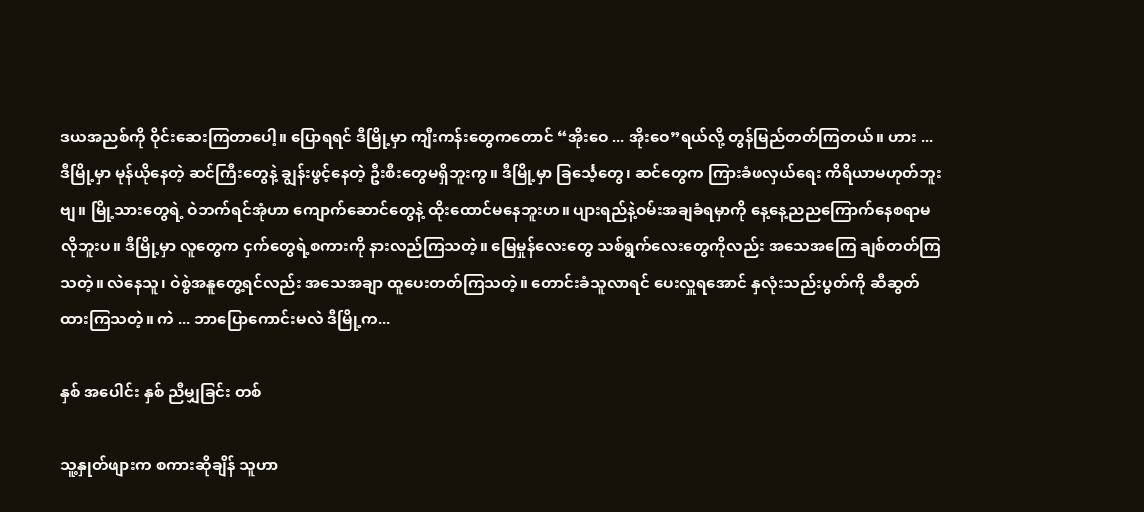ဒယအညစ်ကို ဝိုင်းဆေးကြတာပေါ့။ ပြောရရင် ဒီမြို့မှာ ကျီးကန်းတွေကတောင် “အိုးဝေ ... အိုးဝေ”ရယ်လို့ တွန်မြည်တတ်ကြတယ်။ ဟား ... ဒီမြို့မှာ မုန်ယိုနေတဲ့ ဆင်ကြီးတွေနဲ့ ချွန်းဖွင့်နေတဲ့ ဦးစီးတွေမရှိဘူးကွ။ ဒီမြို့မှာ ခြင်္သေ့တွေ၊ ဆင်တွေက ကြားခံဖလှယ်ရေး ကိရိယာမဟုတ်ဘူးဗျ။ မြို့သားတွေရဲ့ ဝဲဘက်ရင်အုံဟာ ကျောက်ဆောင်တွေနဲ့ ထိုးထောင်မနေဘူးဟ။ ပျားရည်နဲ့ဝမ်းအချခံရမှာကို နေ့နေ့ညညကြောက်နေစရာမလိုဘူးပ။ ဒီမြို့မှာ လူတွေက ငှက်တွေရဲ့စကားကို နားလည်ကြသတဲ့။ မြေမှုန်လေးတွေ သစ်ရွက်လေးတွေကိုလည်း အသေအကြေ ချစ်တတ်ကြသတဲ့။ လဲနေသူ၊ ဝဲစွဲအနူတွေ့ရင်လည်း အသေအချာ ထူပေးတတ်ကြသတဲ့။ တောင်းခံသူလာရင် ပေးလှူရအောင် နှလုံးသည်းပွတ်ကို ဆီဆွတ်ထားကြသတဲ့။ ကဲ ... ဘာပြောကောင်းမလဲ ဒီမြို့က...

နှစ် အပေါင်း နှစ် ညီမျှခြင်း တစ်

သူ့နှုတ်ဖျားက စကားဆိုချိန် သူဟာ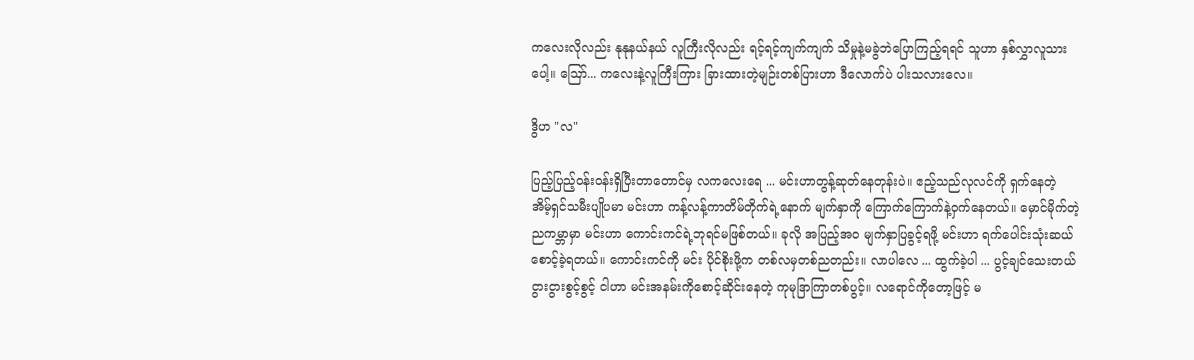ကလေးလိုလည်း နုနုနယ်နယ် လူကြီးလိုလည်း ရင့်ရင့်ကျက်ကျက် သိမှုနဲ့မခွဲဘဲပြောကြည့်ရရင် သူဟာ နှစ်လွှာလူသားပေါ့။ ဪ... ကလေးနဲ့လူကြီးကြား ခြားထားတဲ့မျဉ်းတစ်ပြားဟာ ဒီလောက်ပဲ ပါးသလားလေ။

ဒွိဟ "လ"

ပြည့်ပြည့်ဝန်းဝန်းရှိပြီးတာတောင်မှ လကလေးရေ ... မင်းဟာတွန့်ဆုတ်နေတုန်းပဲ။ ဧည့်သည်လုလင်ကို ရှက်နေတဲ့ အိမ့်ရှင်သမီးပျိုပမာ မင်းဟာ ကန့်လန့်ကာတိမ်တိုက်ရဲ့နောက် မျက်နှာကို ကြောက်ကြောက်နဲ့ဝှက်နေတယ်။ မှောင်မိုက်တဲ့ညကမ္ဘာမှာ မင်းဟာ ကောင်းကင်ရဲ့ဘုရင်မဖြစ်တယ်။ ခုလို အပြည့်အဝ မျက်နှာပြခွင့်ရဖို့ မင်းဟာ ရက်ပေါင်းသုံးဆယ် စောင့်ခဲ့ရတယ်။ ကောင်းကင်ကို မင်း ပိုင်စိုးဖို့က တစ်လမှတစ်ညတည်း။ လာပါလေ ... ထွက်ခဲ့ပါ ... ပွင့်ချင်သေးတယ် ငွားငွားစွင့်စွင့် ငါဟာ မင်းအနမ်းကိုစောင့်ဆိုင်းနေတဲ့ ကုမုဒြာကြာတစ်ပွင့်။ လရောင်ကိုတော့ဖြင့် မ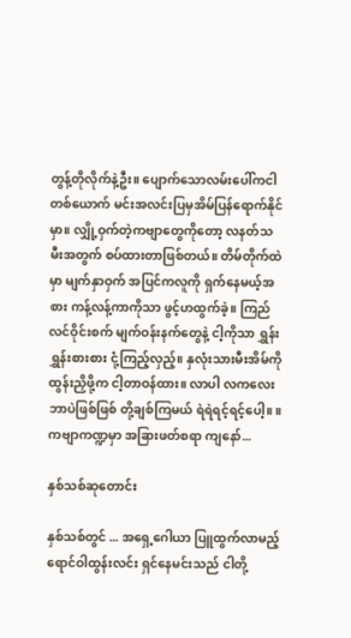တွန့်တိုလိုက်နဲ့ဦး။ ပျောက်သောလမ်းပေါ်ကငါတစ်ယောက် မင်းအလင်းပြမှအိမ်ပြန်ရောက်နိုင်မှာ။ လျှို့ဝှက်တဲ့ကဗျာတွေကိုတော့ လနတ်သမီးအတွက် စပ်ထားတာဖြစ်တယ်။ တိမ်တိုက်ထဲမှာ မျက်နှာဝှက် အပြင်ကလူကို ရှက်နေမယ့်အစား ကန့်လန့်ကာကိုသာ ဖွင့်ဟထွက်ခဲ့။ ကြည်လင်ဝိုင်းစက် မျက်ဝန်းနက်တွေနဲ့ ငါ့ကိုသာ ရွှန်းရွှန်းစားစား ငုံ့ကြည့်လှည့်။ နှလုံးသားမီးအိမ်ကို ထွန်းညှိဖို့က ငါ့တာဝန်ထား။ လာပါ လကလေး ဘာပဲဖြစ်ဖြစ် တို့ချစ်ကြမယ် ရဲရဲရင့်ရင့်ပေါ့။ ။ ကဗျာကဏ္ဍမှာ အခြားဖတ်စရာ ကျနော်...

နှစ်သစ်ဆုတောင်း

နှစ်သစ်တွင် ... အရှေ့ဂေါယာ ပြူထွက်လာမည့် ရောင်ဝါထွန်းလင်း ရှင်နေမင်းသည် ငါတို့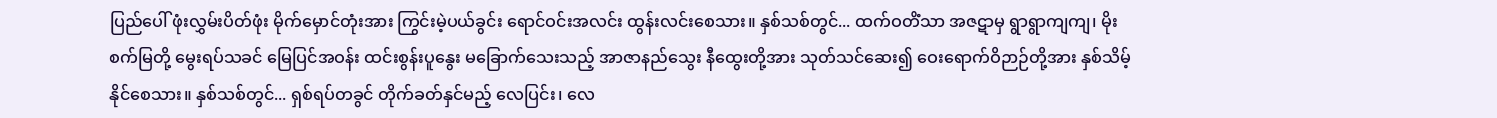ပြည်ပေါ် ဖုံးလွှမ်းပိတ်ဖုံး မိုက်မှောင်တုံးအား ကြွင်းမဲ့ပယ်ခွင်း ရောင်ဝင်းအလင်း ထွန်းလင်းစေသား။ နှစ်သစ်တွင်... ထက်ဝတိံသာ အဇဋာမှ ရွာရွာကျကျ၊ မိုးစက်မြတို့ မွေးရပ်သခင် မြေပြင်အဝန်း ထင်းစွန်းပူနွေး မခြောက်သေးသည့် အာဇာနည်သွေး နီထွေးတို့အား သုတ်သင်ဆေး၍ ဝေးရောက်ဝိဉာဉ်တို့အား နှစ်သိမ့်နိုင်စေသား။ နှစ်သစ်တွင်... ရှစ်ရပ်တခွင် တိုက်ခတ်နှင်မည့် လေပြင်း၊ လေ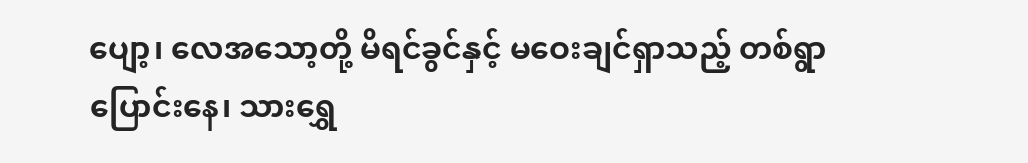ပျော့၊ လေအသော့တို့ မိရင်ခွင်နှင့် မဝေးချင်ရှာသည့် တစ်ရွာပြောင်းနေ၊ သားရွှေ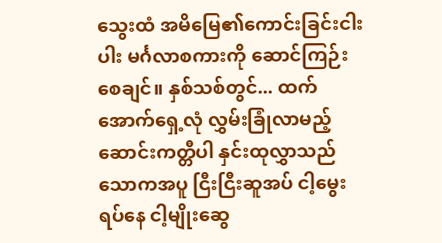သွေးထံ အမိမြေ၏ကောင်းခြင်းငါးပါး မင်္ဂလာစကားကို ဆောင်ကြဉ်းစေချင်။ နှစ်သစ်တွင်... ထက်အောက်ရှေ့လုံ လွှမ်းခြုံလာမည့် ဆောင်းကတ္တီပါ နှင်းထုလွှာသည် သောကအပူ ငြီးငြီးဆူအပ် ငါ့မွေးရပ်နေ ငါ့မျိုးဆွေ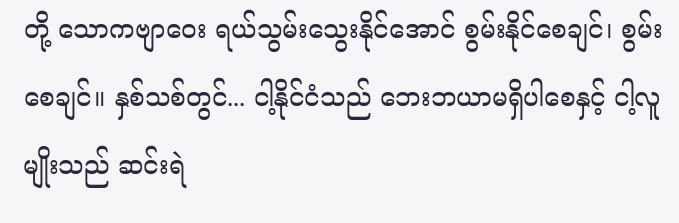တို့ သောကဗျာဝေး ရယ်သွမ်းသွေးနိုင်အောင် စွမ်းနိုင်စေချင်၊ စွမ်းစေချင်။ နှစ်သစ်တွင်... ငါ့နိုင်ငံသည် ဘေးဘယာမရှိပါစေနှင့် ငါ့လူမျိုးသည် ဆင်းရဲ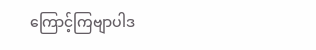ကြောင့်ကြဗျာပါဒ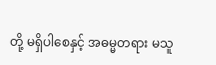တို့ မရှိပါစေနှင့် အဓမ္မတရား မသူ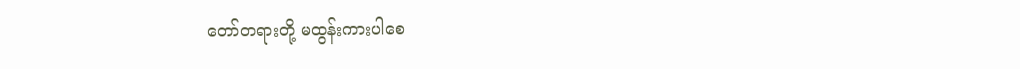တော်တရားတို့ မထွန်းကားပါစေ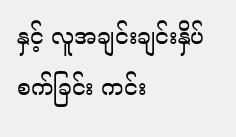နှင့် လူအချင်းချင်းနှိပ်စက်ခြင်း ကင်း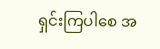ရှင်းကြပါစေ အ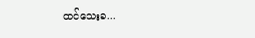ထင်သေးခ...